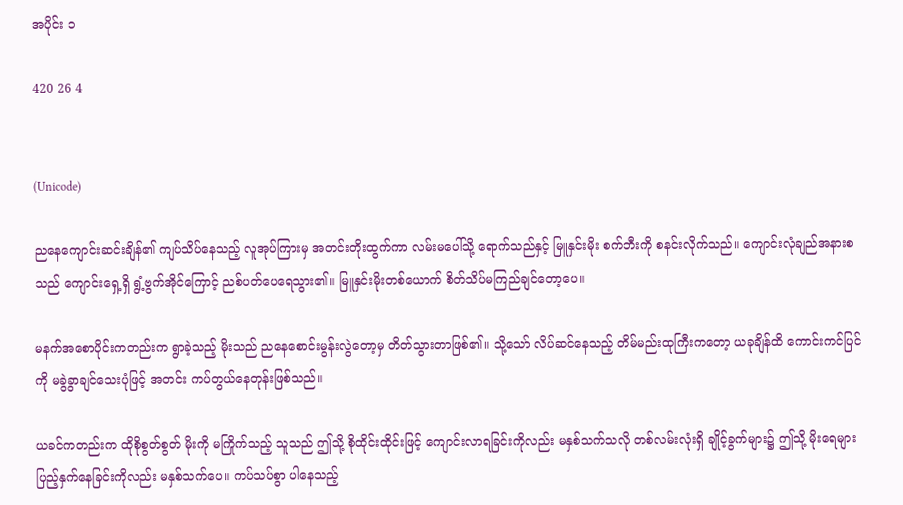အပိုင်း ၁

420 26 4


(Unicode)

ညနေကျောင်းဆင်းချိန်၏ ကျပ်သိပ်နေသည့် လူအုပ်ကြားမှ အတင်းတိုးထွက်ကာ လမ်းမပေါ်သို့ ရောက်သည်နှင့် မြူနှင်းမိုး စက်ဘီးကို စနင်းလိုက်သည်။ ကျောင်းလုံချည်အနားစသည် ကျောင်းရှေ့ရှိ ရွံ့ဗွက်အိုင်ကြောင့် ညစ်ပတ်ပေရေသွား၏။ မြူနှင်းမိုးတစ်ယောက် စိတ်သိပ်မကြည်ချင်တော့ပေ။

မနက်အစောပိုင်းကတည်းက ရွာခဲ့သည့် မိုးသည် ညနေစောင်းမွန်းလွဲတော့မှ တိတ်သွားတာဖြစ်၏။ သို့သော် လိပ်ဆင်နေသည့် တိမ်မည်းထုကြီးကတော့ ယခုချိန်ထိ ကောင်းကင်ပြင်ကို မခွဲခွာချင်သေးပုံဖြင့် အတင်း ကပ်တွယ်နေတုန်းဖြစ်သည်။

ယခင်ကတည်းက ထိုစိုစွတ်စွတ် မိုးကို မကြိုက်သည့် သူသည် ဤသို့ စိုထိုင်းထိုင်းဖြင့် ကျောင်းလာရခြင်းကိုလည်း မနှစ်သက်သလို တစ်လမ်းလုံးရှိ ချိုင့်ခွက်များ၌ ဤသို့ မိုးရေများ ပြည့်နှက်နေခြင်းကိုလည်း မနှစ်သက်ပေ။ ကပ်သပ်စွာ ပါနေသည့်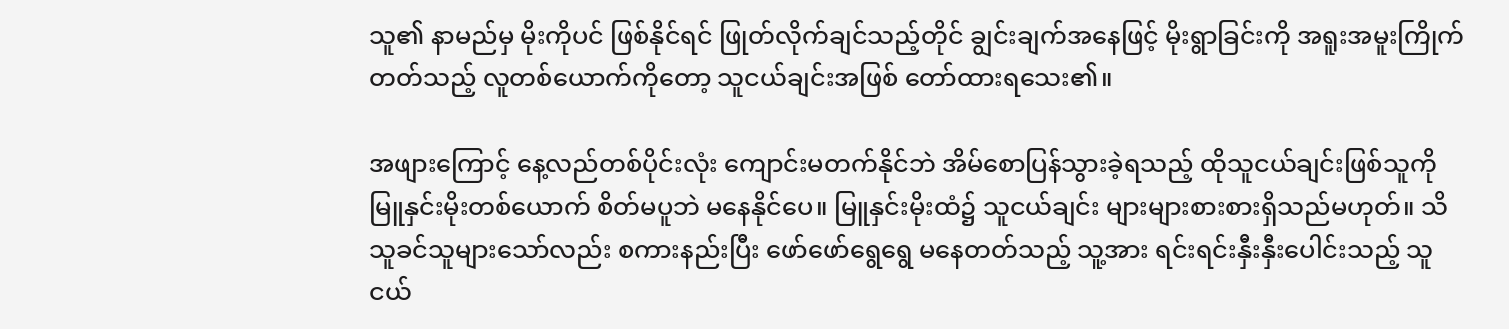သူ၏ နာမည်မှ မိုးကိုပင် ဖြစ်နိုင်ရင် ဖြုတ်လိုက်ချင်သည့်တိုင် ချွင်းချက်အနေဖြင့် မိုးရွာခြင်းကို အရူးအမူးကြိုက်တတ်သည့် လူတစ်ယောက်ကိုတော့ သူငယ်ချင်းအဖြစ် တော်ထားရသေး၏။

အဖျားကြောင့် နေ့လည်တစ်ပိုင်းလုံး ကျောင်းမတက်နိုင်ဘဲ အိမ်စောပြန်သွားခဲ့ရသည့် ထိုသူငယ်ချင်းဖြစ်သူကို မြူနှင်းမိုးတစ်ယောက် စိတ်မပူဘဲ မနေနိုင်ပေ။ မြူနှင်းမိုးထံ၌ သူငယ်ချင်း များများစားစားရှိသည်မဟုတ်။ သိသူခင်သူများသော်လည်း စကားနည်းပြီး ဖော်ဖော်ရွေရွေ မနေတတ်သည့် သူ့အား ရင်းရင်းနှီးနှီးပေါင်းသည့် သူငယ်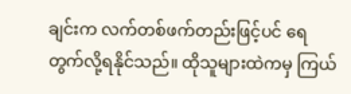ချင်းက လက်တစ်ဖက်တည်းဖြင့်ပင် ရေတွက်လို့ရနိုင်သည်။ ထိုသူများထဲကမှ ကြယ်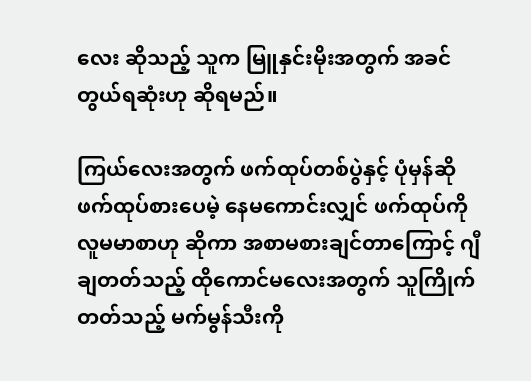လေး ဆိုသည့် သူက မြူနှင်းမိုးအတွက် အခင်တွယ်ရဆုံးဟု ဆိုရမည်။

ကြယ်လေးအတွက် ဖက်ထုပ်တစ်ပွဲနှင့် ပုံမှန်ဆို ဖက်ထုပ်စားပေမဲ့ နေမကောင်းလျှင် ဖက်ထုပ်ကို လူမမာစာဟု ဆိုကာ အစာမစားချင်တာကြောင့် ဂျီချတတ်သည့် ထိုကောင်မလေးအတွက် သူကြိုက်တတ်သည့် မက်မွန်သီးကို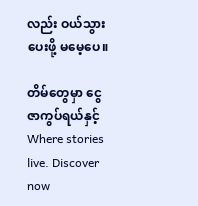လည်း ဝယ်သွားပေးဖို့ မမေ့ပေ။

တိမ်တွေမှာ ငွေဇာကွပ်ရယ်နှင့်Where stories live. Discover now